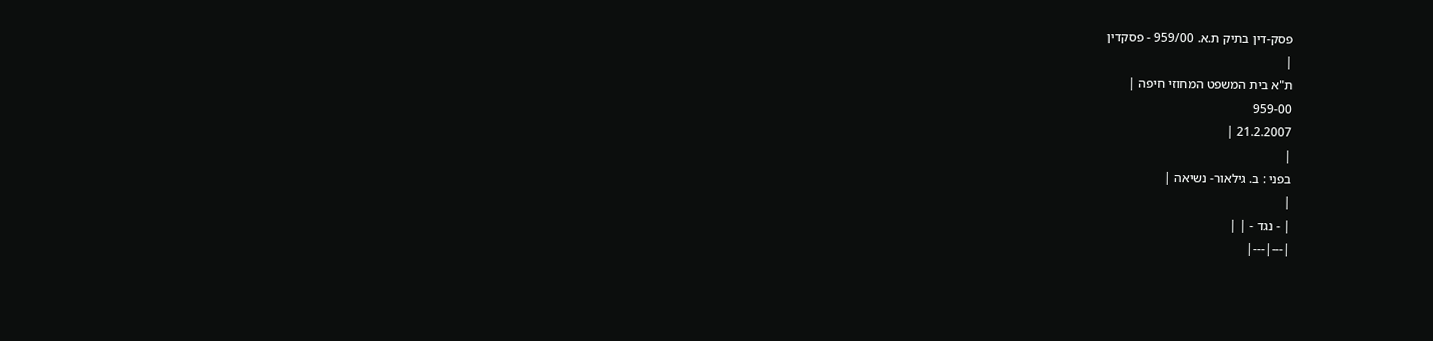פסק-דין בתיק ת.א. 959/00 - פסקדין
|
ת"א בית המשפט המחוזי חיפה |
959-00
21.2.2007 |
|
בפני : ב. גילאור- נשיאה |
|
| - נגד - | |
|---|---|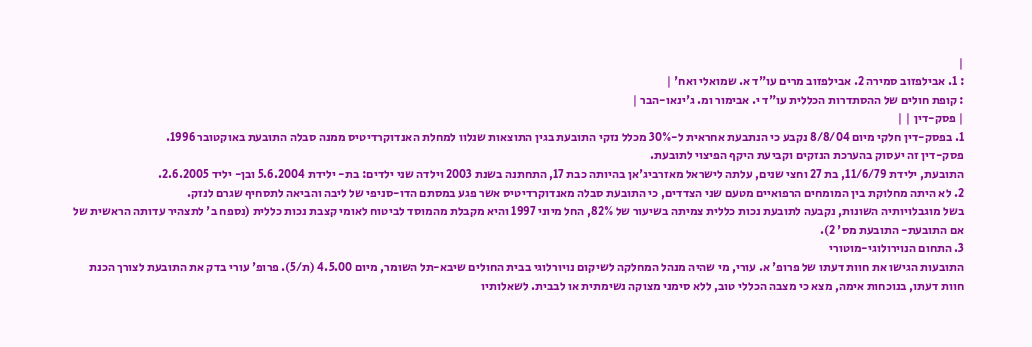|
: 1. אבילפזוב סמירה 2. אבילפזוב מרים עו"ד א. שמואלי ואח' |
: קופת חולים של ההסתדרות הכללית עו"ד י. אבימור ומ. ג'ינאו-הבר |
| פסק-דין | |
1. בפסק-דין חלקי מיום 8/8/04 נקבע כי הנתבעת אחראית ל-30% מכלל נזקי התובעת בגין התוצאות שנלוו למחלת האנדוקרדיטיס ממנה סבלה התובעת באוקטובר 1996.
פסק-דין זה יעסוק בהערכת הנזקים וקביעת היקף הפיצוי לתובעת.
התובעת, ילידת 11/6/79, בת 27 וחצי שנים, עלתה לישראל מאזרביג'אן בהיותה כבת 17, התחתנה בשנת 2003 וילדה שני ילדים: בת- ילידת 5.6.2004 ובן- יליד 2.6.2005.
2. לא היתה מחלוקת בין המומחים הרפואיים מטעם שני הצדדים, כי התובעת סבלה מאנדוקרדיטיס אשר פגע במסתם הדו-סניפי של ליבה והביאה לתסחיף שגרם לנזק.
בשל מוגבלויותיה השונות, נקבעה לתובעת נכות כללית צמיתה בשיעור של 82%, החל מיוני 1997 והיא מקבלת מהמוסד לביטוח לאומי קצבת נכות כללית (נספח ב' לתצהיר עדותה הראשית של אם התובעת- התובעת מס' 2).
3. התחום הנוירולוגי-מוטורי
התובעות הגישו את חוות דעתו של פרופ' א. עורי, מי שהיה מנהל המחלקה לשיקום נויורלוגי בבית החולים שיבא-תל השומר, מיום 4.5.00 (ת/5). פרופ' עורי בדק את התובעת לצורך הכנת חוות דעתו, בנוכחות אימה, מצא כי מצבה הכללי טוב, ללא סימני מצוקה נשימתית או לבבית. לשאלותיו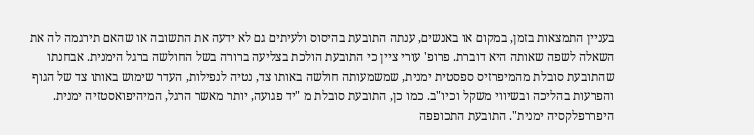בעניין התמצאות בזמן, במקום או באנשים, ענתה התובעת בהיסוס ולעיתים גם לא ידעה את התשובה או שהאם תירגמה לה את השאלה לשפה שאותה היא דוברת. פרופ' עורי ציין כי התובעת הולכת בצליעה ברורה בשל החולשה ברגל הימנית. אבחנתו שהתובעת סובלת מהמיפרזיס ספסטית ימנית, שמשמעותה חולשה באותו צד, נטיה לנפילות, העדר שימוש באותו צד של הגוף והפרעות בהליכה ובשיווי משקל וכיו"ב. כמו כן, התובעת סובלת מ "יד פגועה, יותר מאשר הרגל, המיהיפואסטזיה ימנית. היפררפלקסיה ימנית". התובעת התכופפה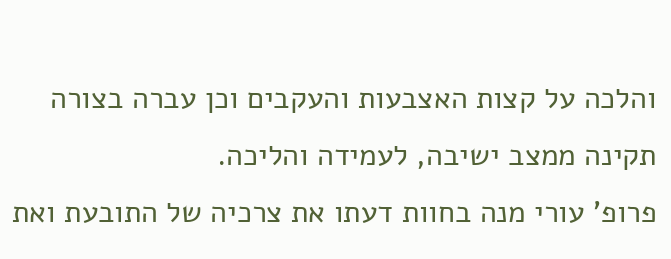והלכה על קצות האצבעות והעקבים וכן עברה בצורה תקינה ממצב ישיבה, לעמידה והליכה.
פרופ' עורי מנה בחוות דעתו את צרכיה של התובעת ואת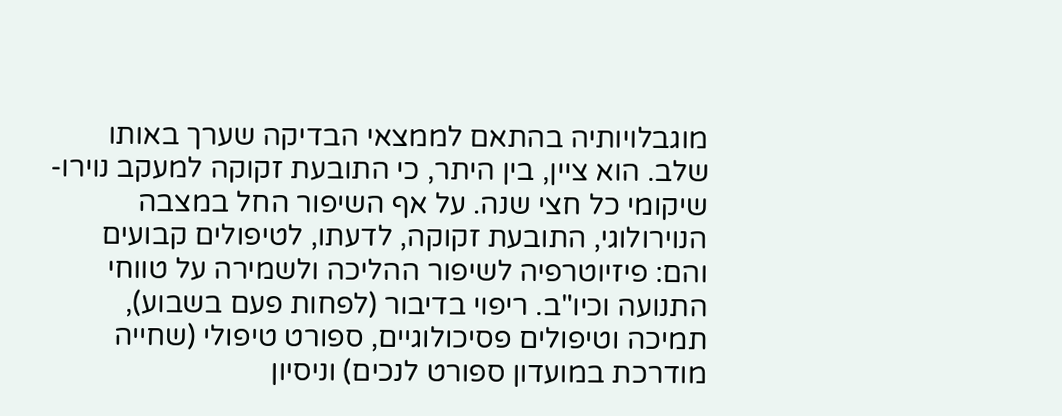מוגבלויותיה בהתאם לממצאי הבדיקה שערך באותו שלב. הוא ציין, בין היתר, כי התובעת זקוקה למעקב נוירו-שיקומי כל חצי שנה. על אף השיפור החל במצבה הנוירולוגי, התובעת זקוקה, לדעתו, לטיפולים קבועים והם: פיזיוטרפיה לשיפור ההליכה ולשמירה על טווחי התנועה וכיו"ב. ריפוי בדיבור (לפחות פעם בשבוע), תמיכה וטיפולים פסיכולוגיים, ספורט טיפולי (שחייה מודרכת במועדון ספורט לנכים) וניסיון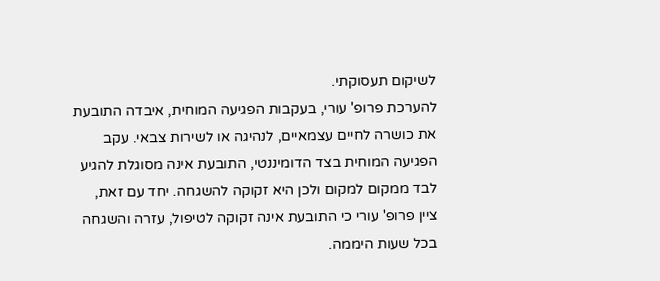לשיקום תעסוקתי.
להערכת פרופ' עורי, בעקבות הפגיעה המוחית, איבדה התובעת את כושרה לחיים עצמאיים, לנהיגה או לשירות צבאי. עקב הפגיעה המוחית בצד הדומיננטי, התובעת אינה מסוגלת להגיע לבד ממקום למקום ולכן היא זקוקה להשגחה. יחד עם זאת, ציין פרופ' עורי כי התובעת אינה זקוקה לטיפול, עזרה והשגחה בכל שעות היממה.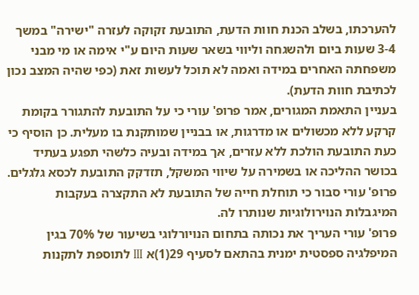להערכתו, בשלב הכנת חוות הדעת, התובעת זקוקה לעזרה "ישירה" במשך 3-4 שעות ביום ולהשגחה וליווי בשאר שעות היום ע"י אימה או מי מבני משפחתה האחרים במידה ואמה לא תוכל לעשות זאת (כפי שהיה המצב נכון לכתיבת חוות הדעת).
בעניין התאמת המגורים, אמר פרופ' עורי כי על התובעת להתגורר בקומת קרקע ללא מכשולים או מדרגות, או בבניין שמותקנת בו מעלית. כן הוסיף כי כעת התובעת הולכת ללא עזרים, אך במידה ובעיה כלשהי תפגע בעתיד בכושר ההליכה או בשמירה על שיווי המשקל, תזדקק התובעת לכסא גלגלים.
פרופ' עורי סבור כי תוחלת חייה של התובעת לא התקצרה בעקבות המיגבלות הנוירולוגיות שנותרו לה.
פרופ' עורי העריך את נכותה בתחום הנויורלוגי בשיעור של 70% בגין המיפלגיה ספסטית ימנית בהתאם לסעיף 29(1)א III לתוספת לתקנות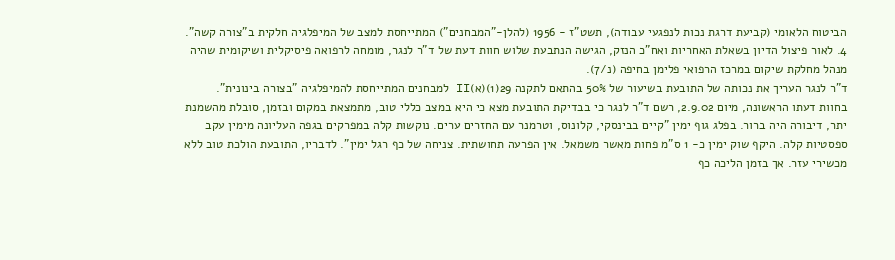הביטוח הלאומי (קביעת דרגת נכות לנפגעי עבודה), תשט"ז - 1956 (להלן-"המבחנים") המתייחסת למצב של המיפלגיה חלקית ב"צורה קשה".
4. לאור פיצול הדיון בשאלת האחריות ואח"כ הנזק, הגישה הנתבעת שלוש חוות דעת של ד"ר לנגר, מומחה לרפואה פיסיקלית ושיקומית שהיה מנהל מחלקת שיקום במרכז הרפואי פלימן בחיפה (נ/7).
ד"ר לנגר העריך את נכותה של התובעת בשיעור של 50% בהתאם לתקנה 29(1)(א)II למבחנים המתייחסת להמיפלגיה "בצורה בינונית".
בחוות דעתו הראשונה, מיום 2.9.02, רשם ד"ר לנגר כי בבדיקת התובעת מצא כי היא במצב כללי טוב, מתמצאת במקום ובזמן, סובלת מהשמנת יתר, דיבורה היה ברור. בפלג גוף ימין "קיים בבינסקי, קלונוס, וטרמנר עם החזרים ערים. נוקשות קלה במפרקים בגפה העליונה מימין עקב ספסטיות קלה. היקף שוק ימין כ- 1 ס"מ פחות מאשר משמאל. אין הפרעה תחושתית. צניחה של כף רגל ימין". לדבריו, התובעת הולכת טוב ללא מכשירי עזר. אך בזמן הליכה כף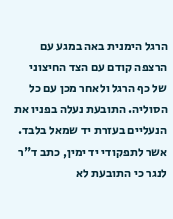הרגל הימנית באה במגע עם הרצפה קודם עם הצד החיצוני של כף הרגל ולאחר מכן עם כל הסוליה. התובעת נעלה בפניו את הנעליים בעזרת יד שמאל בלבד. אשר לתפקודי יד ימין, כתב ד"ר לנגר כי התובעת לא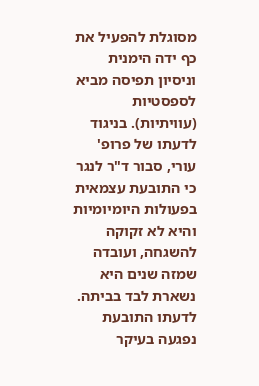מסוגלת להפעיל את כף ידה הימנית וניסיון תפיסה מביא לספסטיות (עוויתיות). בניגוד לדעתו של פרופ' עורי, סבור ד"ר לנגר כי התובעת עצמאית בפעולות היומיומיות והיא לא זקוקה להשגחה, ועובדה שמזה שנים היא נשארת לבד בביתה. לדעתו התובעת נפגעה בעיקר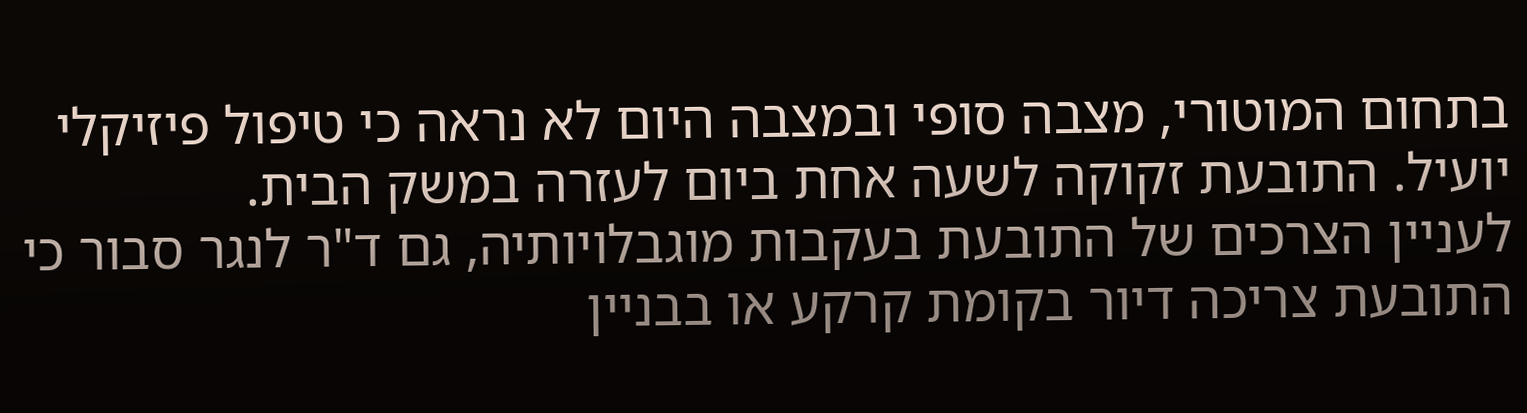בתחום המוטורי, מצבה סופי ובמצבה היום לא נראה כי טיפול פיזיקלי יועיל. התובעת זקוקה לשעה אחת ביום לעזרה במשק הבית.
לעניין הצרכים של התובעת בעקבות מוגבלויותיה, גם ד"ר לנגר סבור כי התובעת צריכה דיור בקומת קרקע או בבניין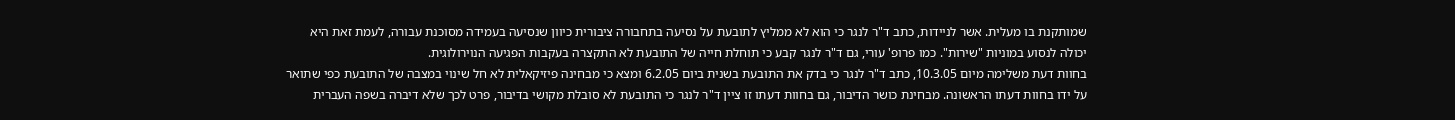שמותקנת בו מעלית. אשר לניידות, כתב ד"ר לנגר כי הוא לא ממליץ לתובעת על נסיעה בתחבורה ציבורית כיוון שנסיעה בעמידה מסוכנת עבורה, לעמת זאת היא יכולה לנסוע במוניות "שירות". כמו פרופ' עורי, גם ד"ר לנגר קבע כי תוחלת חייה של התובעת לא התקצרה בעקבות הפגיעה הנוירולוגית.
בחוות דעת משלימה מיום 10.3.05, כתב ד"ר לנגר כי בדק את התובעת בשנית ביום 6.2.05 ומצא כי מבחינה פיזיקאלית לא חל שינוי במצבה של התובעת כפי שתואר על ידו בחוות דעתו הראשונה. מבחינת כושר הדיבור, גם בחוות דעתו זו ציין ד"ר לנגר כי התובעת לא סובלת מקושי בדיבור, פרט לכך שלא דיברה בשפה העברית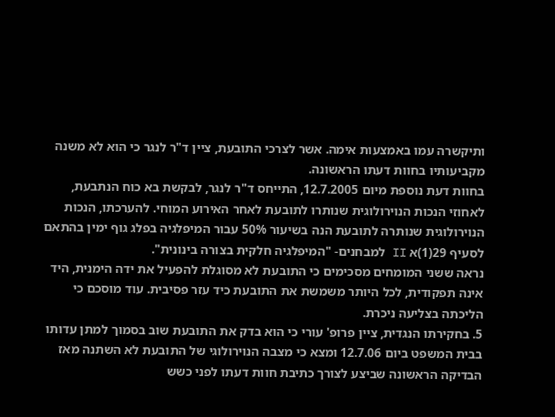ותיקשרה עמו באמצעות אימה. אשר לצרכי התובעת, ציין ד"ר לנגר כי הוא לא משנה מקביעותיו בחוות דעתו הראשונה.
בחוות דעת נוספת מיום 12.7.2005, התייחס ד"ר לנגר, לבקשת בא כוח הנתבעת, לאחוזי הנכות הנוירולוגית שנותרו לתובעת לאחר האירוע המוחי. להערכתו, הנכות הנוירולוגית שנותרה לתובעת הנה בשיעור 50% עבור המיפלגיה בפלג גוף ימין בהתאם לסעיף 29(1)א II למבחנים- "המיפלגיה חלקית בצורה בינונית".
נראה ששני המומחים מסכימים כי התובעת לא מסוגלת להפעיל את ידה הימנית, היד אינה תפקודית, לכל היותר משמשת את התובעת כיד עזר פסיבית. עוד מוסכם כי הליכתה בצליעה ניכרת.
5. בחקירתו הנגדית, ציין פרופ' עורי כי הוא בדק את התובעת שוב בסמוך למתן עדותו בבית המשפט ביום 12.7.06 ומצא כי מצבה הנוירולוגי של התובעת לא השתנה מאז הבדיקה הראשונה שביצע לצורך כתיבת חוות דעתו לפני כשש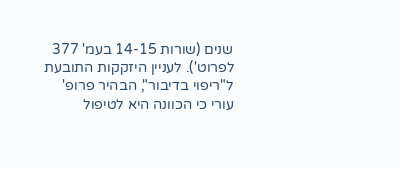שנים (שורות 14-15 בעמ' 377 לפרוט'). לעניין היזקקות התובעת ל"ריפוי בדיבור", הבהיר פרופ' עורי כי הכוונה היא לטיפול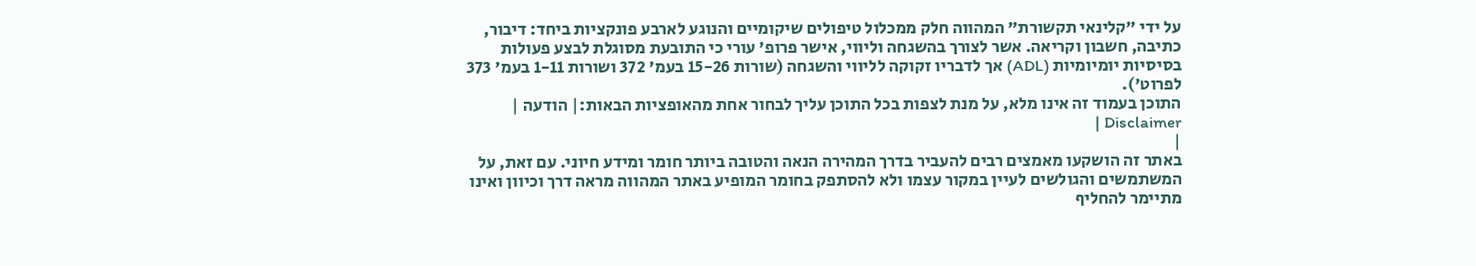על ידי "קלינאי תקשורת" המהווה חלק ממכלול טיפולים שיקומיים והנוגע לארבע פונקציות ביחד: דיבור, כתיבה, חשבון וקריאה. אשר לצורך בהשגחה וליווי, אישר פרופ' עורי כי התובעת מסוגלת לבצע פעולות בסיסיות יומיומיות (ADL) אך לדבריו זקוקה לליווי והשגחה (שורות 15-26 בעמ' 372 ושורות 1-11 בעמ' 373 לפרוט').
התוכן בעמוד זה אינו מלא, על מנת לצפות בכל התוכן עליך לבחור אחת מהאופציות הבאות:| הודעה | Disclaimer |
|
באתר זה הושקעו מאמצים רבים להעביר בדרך המהירה הנאה והטובה ביותר חומר ומידע חיוני. עם זאת, על המשתמשים והגולשים לעיין במקור עצמו ולא להסתפק בחומר המופיע באתר המהווה מראה דרך וכיוון ואינו מתיימר להחליף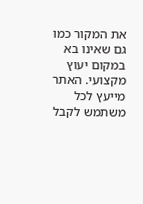את המקור כמו גם שאינו בא במקום יעוץ מקצועי. האתר מייעץ לכל משתמש לקבל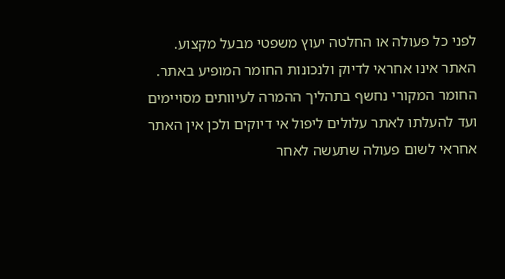לפני כל פעולה או החלטה יעוץ משפטי מבעל מקצוע. האתר אינו אחראי לדיוק ולנכונות החומר המופיע באתר. החומר המקורי נחשף בתהליך ההמרה לעיוותים מסויימים ועד להעלתו לאתר עלולים ליפול אי דיוקים ולכן אין האתר אחראי לשום פעולה שתעשה לאחר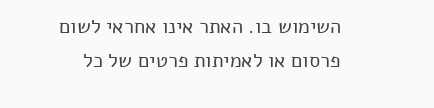השימוש בו. האתר אינו אחראי לשום פרסום או לאמיתות פרטים של כל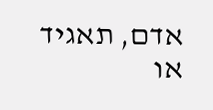אדם, תאגיד או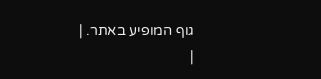גוף המופיע באתר. |
|